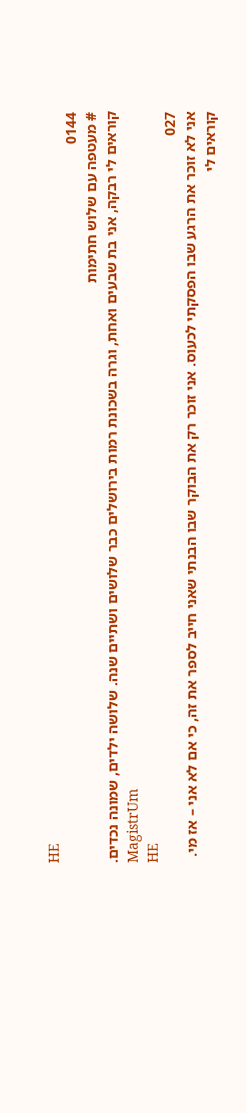HE
0144
# מעטפה עם שלוש חתימות
קוראים לי רבקה, אני בת שבעים ואחת, וגרה בשכונת רמות בירושלים כבר שלושים ושתיים שנה. שלושה ילדים, שמונה נכדים.
MagistrUm
HE
027
אני לא זוכר את הרגע שבו הפסקתי לכעוס. אני זוכר רק את הבוקר שבו הבנתי שאני חייב לספר את זה, כי אם לא אני – אז מי.
קוראים לי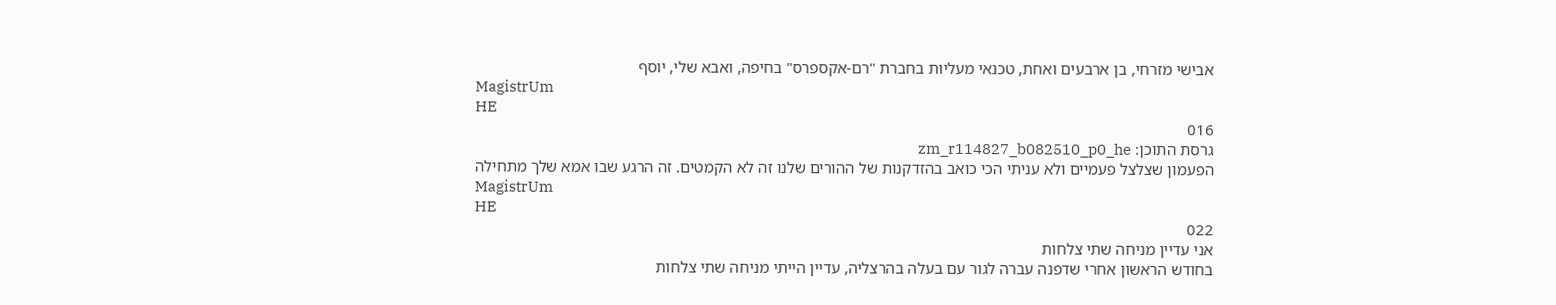אבישי מזרחי, בן ארבעים ואחת, טכנאי מעליות בחברת "רם-אקספרס" בחיפה, ואבא שלי, יוסף
MagistrUm
HE
016
גרסת התוכן: zm_r114827_b082510_p0_he
הפעמון שצלצל פעמיים ולא עניתי הכי כואב בהזדקנות של ההורים שלנו זה לא הקמטים. זה הרגע שבו אמא שלך מתחילה
MagistrUm
HE
022
אני עדיין מניחה שתי צלחות
בחודש הראשון אחרי שדפנה עברה לגור עם בעלה בהרצליה, עדיין הייתי מניחה שתי צלחות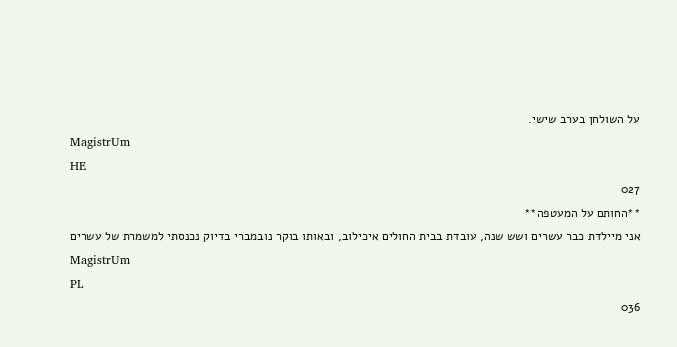על השולחן בערב שישי.
MagistrUm
HE
027
**החותם על המעטפה**
אני מיילדת כבר עשרים ושש שנה, עובדת בבית החולים איכילוב, ובאותו בוקר נובמברי בדיוק נכנסתי למשמרת של עשרים
MagistrUm
PL
036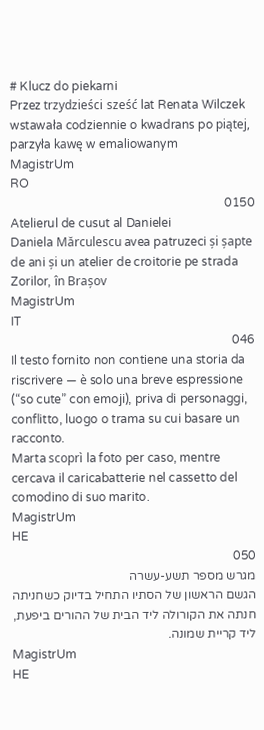# Klucz do piekarni
Przez trzydzieści sześć lat Renata Wilczek wstawała codziennie o kwadrans po piątej, parzyła kawę w emaliowanym
MagistrUm
RO
0150
Atelierul de cusut al Danielei
Daniela Mărculescu avea patruzeci și șapte de ani și un atelier de croitorie pe strada Zorilor, în Brașov
MagistrUm
IT
046
Il testo fornito non contiene una storia da riscrivere — è solo una breve espressione (“so cute” con emoji), priva di personaggi, conflitto, luogo o trama su cui basare un racconto.
Marta scoprì la foto per caso, mentre cercava il caricabatterie nel cassetto del comodino di suo marito.
MagistrUm
HE
050
מגרש מספר תשע-עשרה
הגשם הראשון של הסתיו התחיל בדיוק כשחניתה חנתה את הקורולה ליד הבית של ההורים ביפעת, ליד קריית שמונה.
MagistrUm
HE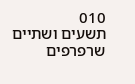010
תשעים ושתיים שרפרפים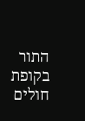התור בקופת חולים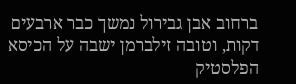ברחוב אבן גבירול נמשך כבר ארבעים דקות, וטובה זילברמן ישבה על הכיסא הפלסטיק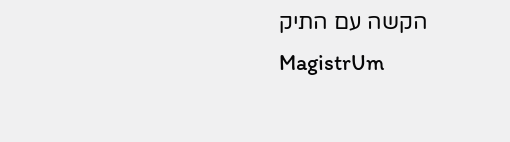הקשה עם התיק
MagistrUm